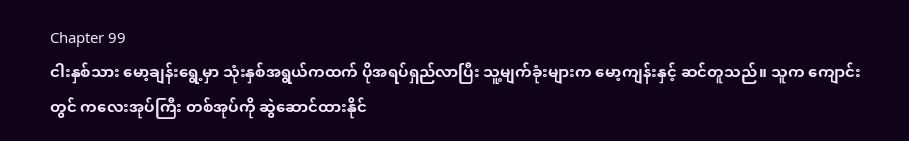Chapter 99
ငါးနှစ်သား မော့ချန်းရွေ့မှာ သုံးနှစ်အရွယ်ကထက် ပိုအရပ်ရှည်လာပြီး သူ့မျက်ခုံးများက မော့ကျန်းနှင့် ဆင်တူသည်။ သူက ကျောင်းတွင် ကလေးအုပ်ကြီး တစ်အုပ်ကို ဆွဲဆောင်ထားနိုင်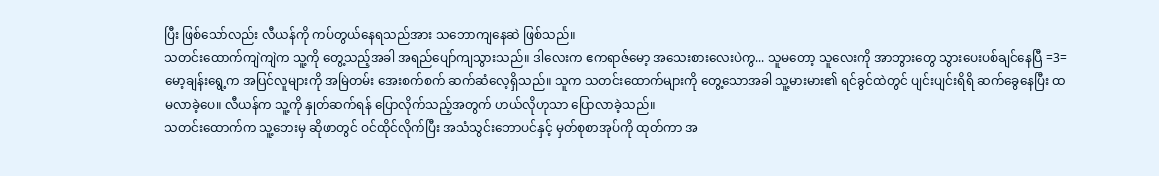ပြီး ဖြစ်သော်လည်း လီယန်ကို ကပ်တွယ်နေရသည်အား သဘောကျနေဆဲ ဖြစ်သည်။
သတင်းထောက်ကျဲကျဲက သူ့ကို တွေ့သည့်အခါ အရည်ပျော်ကျသွားသည်။ ဒါလေးက ဧကရာဇ်မော့ အသေးစားလေးပဲကွ... သူမတော့ သူလေးကို အာဘွားတွေ သွားပေးပစ်ချင်နေပြီ =3=
မော့ချန်းရွေ့က အပြင်လူများကို အမြဲတမ်း အေးစက်စက် ဆက်ဆံလေ့ရှိသည်။ သူက သတင်းထောက်များကို တွေ့သောအခါ သူ့မားမား၏ ရင်ခွင်ထဲတွင် ပျင်းပျင်းရိရိ ဆက်ခွေနေပြီး ထမလာခဲ့ပေ။ လီယန်က သူ့ကို နှုတ်ဆက်ရန် ပြောလိုက်သည့်အတွက် ဟယ်လိုဟုသာ ပြောလာခဲ့သည်။
သတင်းထောက်က သူ့ဘေးမှ ဆိုဖာတွင် ဝင်ထိုင်လိုက်ပြီး အသံသွင်းဘောပင်နှင့် မှတ်စုစာအုပ်ကို ထုတ်ကာ အ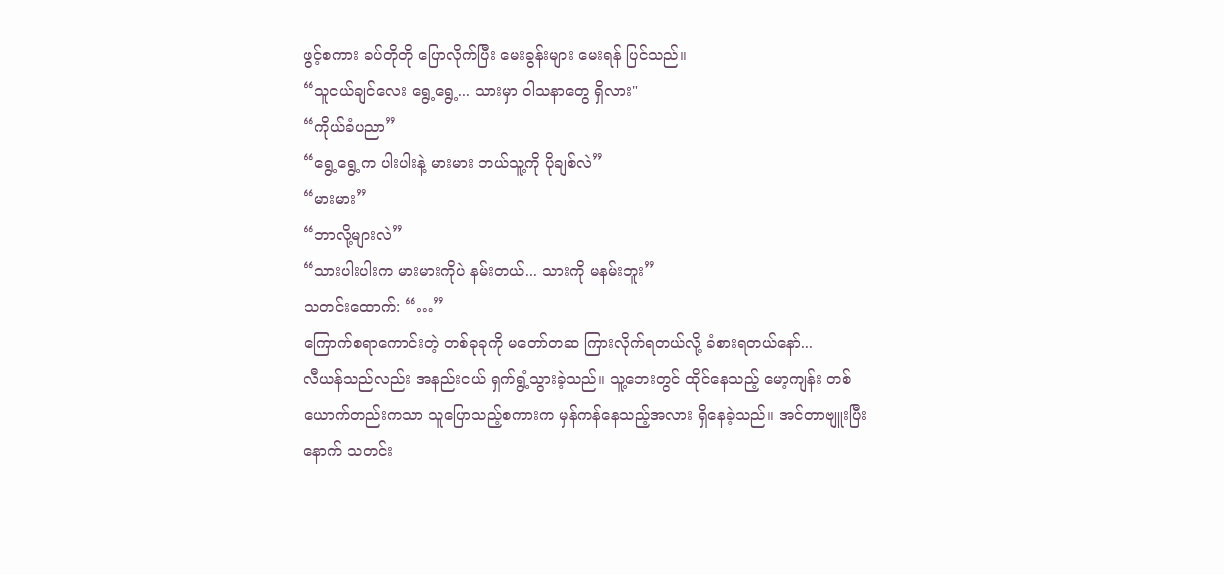ဖွင့်စကား ခပ်တိုတို ပြောလိုက်ပြီး မေးခွန်းများ မေးရန် ပြင်သည်။
“သူငယ်ချင်လေး ရွေ့ရွေ့... သားမှာ ဝါသနာတွေ ရှိလား"
“ကိုယ်ခံပညာ”
“ရွေ့ရွေ့က ပါးပါးနဲ့ မားမား ဘယ်သူ့ကို ပိုချစ်လဲ”
“မားမား”
“ဘာလို့များလဲ”
“သားပါးပါးက မားမားကိုပဲ နမ်းတယ်... သားကို မနမ်းဘူး”
သတင်းထောက်: “…”
ကြောက်စရာကောင်းတဲ့ တစ်ခုခုကို မတော်တဆ ကြားလိုက်ရတယ်လို့ ခံစားရတယ်နော်...
လီယန်သည်လည်း အနည်းငယ် ရှက်ရွံ့သွားခဲ့သည်။ သူ့ဘေးတွင် ထိုင်နေသည့် မော့ကျန်း တစ်ယောက်တည်းကသာ သူပြောသည့်စကားက မှန်ကန်နေသည့်အလား ရှိနေခဲ့သည်။ အင်တာဗျူးပြီးနောက် သတင်း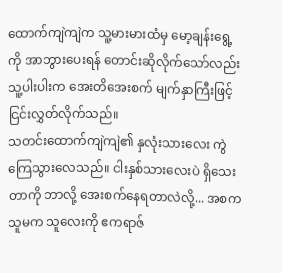ထောက်ကျဲကျဲက သူ့မားမားထံမှ မော့ချန်းရွေ့ကို အာဘွားပေးရန် တောင်းဆိုလိုက်သော်လည်း သူ့ပါးပါးက အေးတိအေးစက် မျက်နှာကြီးဖြင့် ငြင်းလွှတ်လိုက်သည်။
သတင်းထောက်ကျဲကျဲ၏ နှလုံးသားလေး ကွဲကြေသွားလေသည်။ ငါးနှစ်သားလေးပဲ ရှိသေးတာကို ဘာလို့ အေးစက်နေရတာလဲလို့... အစက သူမက သူလေးကို ဧကရာဇ်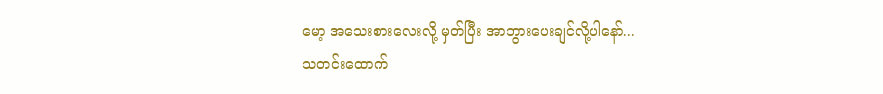မော့ အသေးစားလေးလို့ မှတ်ပြီး အာဘွားပေးချင်လို့ပါနော်...
သတင်းထောက်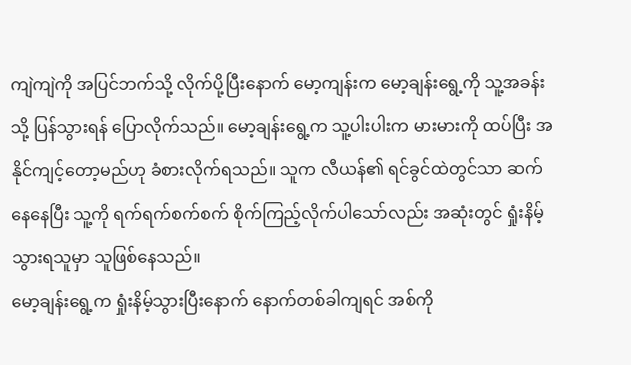ကျဲကျဲကို အပြင်ဘက်သို့ လိုက်ပို့ပြီးနောက် မော့ကျန်းက မော့ချန်းရွေ့ကို သူ့အခန်းသို့ ပြန်သွားရန် ပြောလိုက်သည်။ မော့ချန်းရွေ့က သူ့ပါးပါးက မားမားကို ထပ်ပြီး အနိုင်ကျင့်တော့မည်ဟု ခံစားလိုက်ရသည်။ သူက လီယန်၏ ရင်ခွင်ထဲတွင်သာ ဆက်နေနေပြီး သူ့ကို ရက်ရက်စက်စက် စိုက်ကြည့်လိုက်ပါသော်လည်း အဆုံးတွင် ရှုံးနိမ့်သွားရသူမှာ သူဖြစ်နေသည်။
မော့ချန်းရွေ့က ရှုံးနိမ့်သွားပြီးနောက် နောက်တစ်ခါကျရင် အစ်ကို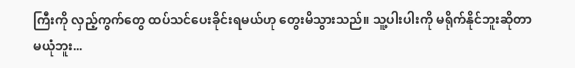ကြီးကို လှည့်ကွက်တွေ ထပ်သင်ပေးခိုင်းရမယ်ဟု တွေးမိသွားသည်။ သူ့ပါးပါးကို မရိုက်နိုင်ဘူးဆိုတာ မယုံဘူး...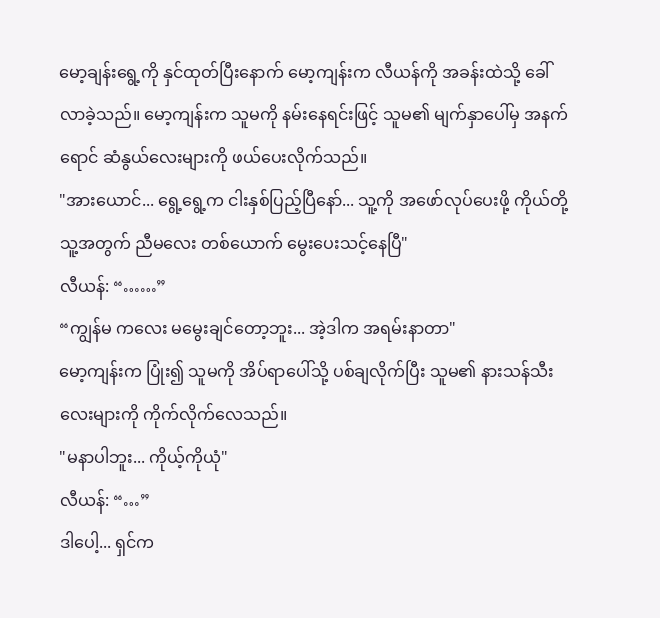မော့ချန်းရွေ့ကို နှင်ထုတ်ပြီးနောက် မော့ကျန်းက လီယန်ကို အခန်းထဲသို့ ခေါ်လာခဲ့သည်။ မော့ကျန်းက သူမကို နမ်းနေရင်းဖြင့် သူမ၏ မျက်နှာပေါ်မှ အနက်ရောင် ဆံနွယ်လေးများကို ဖယ်ပေးလိုက်သည်။
"အားယောင်... ရွေ့ရွေ့က ငါးနှစ်ပြည့်ပြီနော်... သူ့ကို အဖော်လုပ်ပေးဖို့ ကိုယ်တို့ သူ့အတွက် ညီမလေး တစ်ယောက် မွေးပေးသင့်နေပြီ"
လီယန်: “……”
“ကျွန်မ ကလေး မမွေးချင်တော့ဘူး... အဲ့ဒါက အရမ်းနာတာ"
မော့ကျန်းက ပြုံး၍ သူမကို အိပ်ရာပေါ်သို့ ပစ်ချလိုက်ပြီး သူမ၏ နားသန်သီးလေးများကို ကိုက်လိုက်လေသည်။
"မနာပါဘူး... ကိုယ့်ကိုယုံ"
လီယန်: “…”
ဒါပေါ့... ရှင်က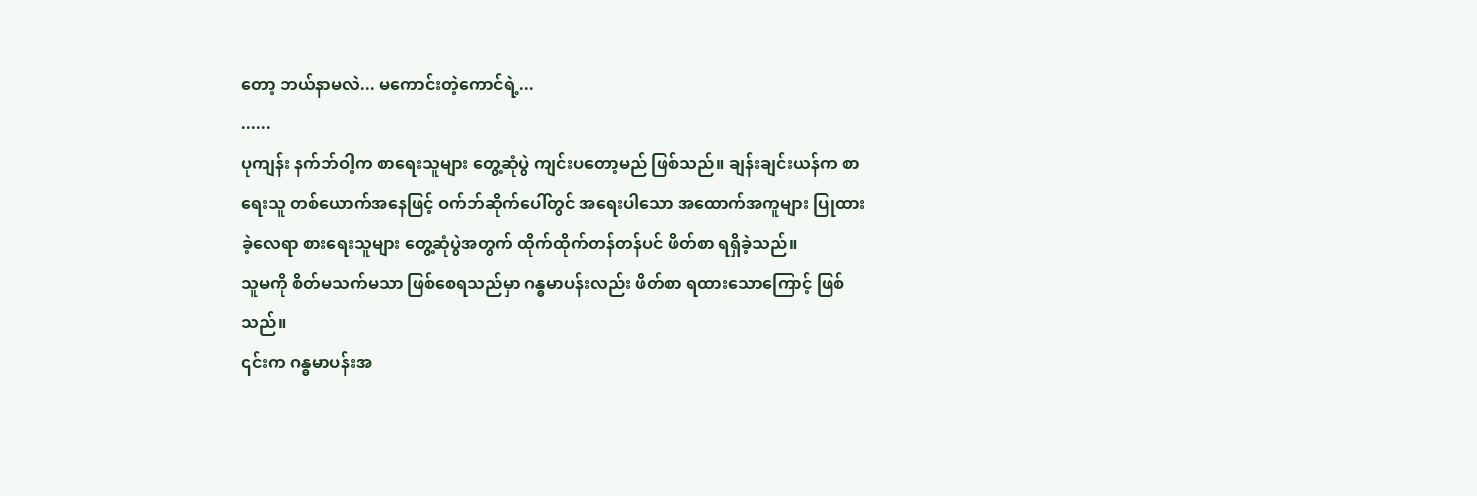တော့ ဘယ်နာမလဲ... မကောင်းတဲ့ကောင်ရဲ့...
......
ပုကျန်း နက်ဘ်ဝါ့က စာရေးသူများ တွေ့ဆုံပွဲ ကျင်းပတော့မည် ဖြစ်သည်။ ချန်းချင်းယန်က စာရေးသူ တစ်ယောက်အနေဖြင့် ဝက်ဘ်ဆိုက်ပေါ်တွင် အရေးပါသော အထောက်အကူများ ပြုထားခဲ့လေရာ စားရေးသူများ တွေ့ဆုံပွဲအတွက် ထိုက်ထိုက်တန်တန်ပင် ဖိတ်စာ ရရှိခဲ့သည်။
သူမကို စိတ်မသက်မသာ ဖြစ်စေရသည်မှာ ဂန္ဓမာပန်းလည်း ဖိတ်စာ ရထားသောကြောင့် ဖြစ်သည်။
၎င်းက ဂန္ဓမာပန်းအ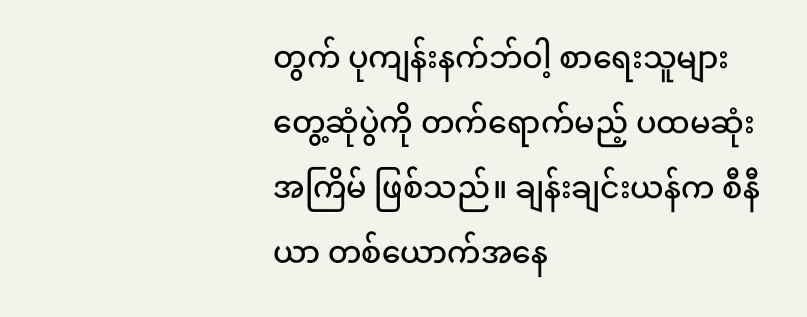တွက် ပုကျန်းနက်ဘ်ဝါ့ စာရေးသူများ တွေ့ဆုံပွဲကို တက်ရောက်မည့် ပထမဆုံးအကြိမ် ဖြစ်သည်။ ချန်းချင်းယန်က စီနီယာ တစ်ယောက်အနေ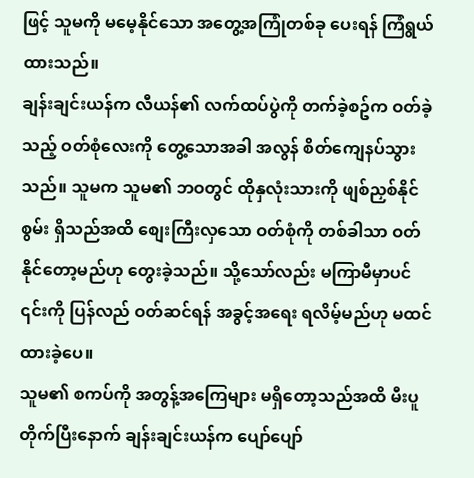ဖြင့် သူမကို မမေ့နိုင်သော အတွေ့အကြုံတစ်ခု ပေးရန် ကြံရွယ်ထားသည်။
ချန်းချင်းယန်က လီယန်၏ လက်ထပ်ပွဲကို တက်ခဲ့စဥ်က ဝတ်ခဲ့သည့် ဝတ်စုံလေးကို တွေ့သောအခါ အလွန် စိတ်ကျေနပ်သွားသည်။ သူမက သူမ၏ ဘဝတွင် ထိုနှလုံးသားကို ဖျစ်ညှစ်နိုင်စွမ်း ရှိသည်အထိ စျေးကြီးလှသော ဝတ်စုံကို တစ်ခါသာ ဝတ်နိုင်တော့မည်ဟု တွေးခဲ့သည်။ သို့သော်လည်း မကြာမီမှာပင် ၎င်းကို ပြန်လည် ဝတ်ဆင်ရန် အခွင့်အရေး ရလိမ့်မည်ဟု မထင်ထားခဲ့ပေ။
သူမ၏ စကပ်ကို အတွန့်အကြေများ မရှိတော့သည်အထိ မီးပူတိုက်ပြီးနောက် ချန်းချင်းယန်က ပျော်ပျော်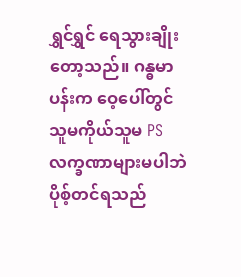ရွှင်ရွှင် ရေသွားချိုးတော့သည်။ ဂန္ဓမာပန်းက ဝေ့ပေါ်တွင် သူမကိုယ်သူမ PS လက္ခဏာများမပါဘဲ ပိုစ့်တင်ရသည်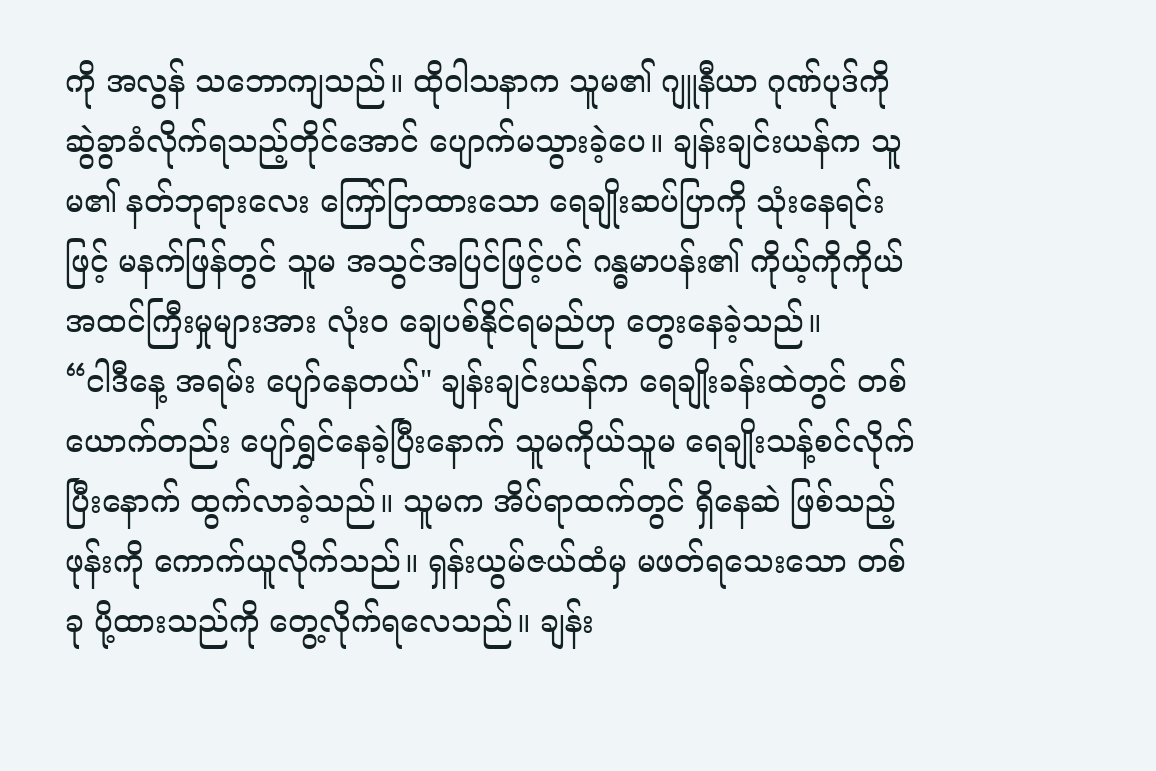ကို အလွန် သဘောကျသည်။ ထိုဝါသနာက သူမ၏ ဂျူနီယာ ဂုဏ်ပုဒ်ကို ဆွဲခွာခံလိုက်ရသည့်တိုင်အောင် ပျောက်မသွားခဲ့ပေ။ ချန်းချင်းယန်က သူမ၏ နတ်ဘုရားလေး ကြော်ငြာထားသော ရေချိုးဆပ်ပြာကို သုံးနေရင်းဖြင့် မနက်ဖြန်တွင် သူမ အသွင်အပြင်ဖြင့်ပင် ဂန္ဓမာပန်း၏ ကိုယ့်ကိုကိုယ် အထင်ကြီးမှုများအား လုံးဝ ချေပစ်နိုင်ရမည်ဟု တွေးနေခဲ့သည်။
“ငါဒီနေ့ အရမ်း ပျော်နေတယ်" ချန်းချင်းယန်က ရေချိုးခန်းထဲတွင် တစ်ယောက်တည်း ပျော်ရွှင်နေခဲ့ပြီးနောက် သူမကိုယ်သူမ ရေချိုးသန့်စင်လိုက်ပြီးနောက် ထွက်လာခဲ့သည်။ သူမက အိပ်ရာထက်တွင် ရှိနေဆဲ ဖြစ်သည့် ဖုန်းကို ကောက်ယူလိုက်သည်။ ရှန်းယွမ်ဇယ်ထံမှ မဖတ်ရသေးသော တစ်ခု ပို့ထားသည်ကို တွေ့လိုက်ရလေသည်။ ချန်း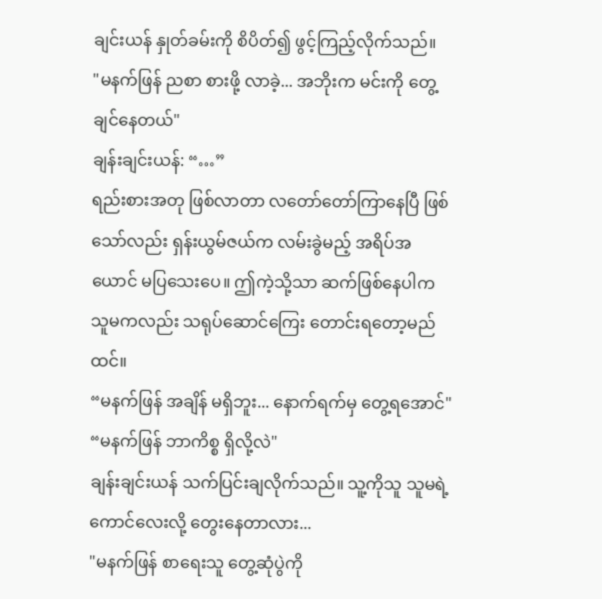ချင်းယန် နှုတ်ခမ်းကို စိပိတ်၍ ဖွင့်ကြည့်လိုက်သည်။
"မနက်ဖြန် ညစာ စားဖို့ လာခဲ့... အဘိုးက မင်းကို တွေ့ချင်နေတယ်"
ချန်းချင်းယန်: “…”
ရည်းစားအတု ဖြစ်လာတာ လတော်တော်ကြာနေပြီ ဖြစ်သော်လည်း ရှန်းယွမ်ဇယ်က လမ်းခွဲမည့် အရိပ်အယောင် မပြသေးပေ။ ဤကဲ့သို့သာ ဆက်ဖြစ်နေပါက သူမကလည်း သရုပ်ဆောင်ကြေး တောင်းရတော့မည်ထင်။
“မနက်ဖြန် အချိန် မရှိဘူး... နောက်ရက်မှ တွေ့ရအောင်"
“မနက်ဖြန် ဘာကိစ္စ ရှိလို့လဲ"
ချန်းချင်းယန် သက်ပြင်းချလိုက်သည်။ သူ့ကိုသူ သူမရဲ့ ကောင်လေးလို့ တွေးနေတာလား...
"မနက်ဖြန် စာရေးသူ တွေ့ဆုံပွဲကို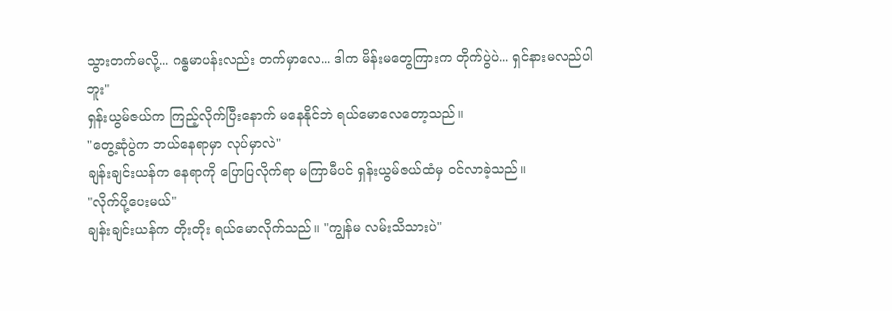သွားတက်မလို့... ဂန္ဓမာပန်းလည်း တက်မှာလေ... ဒါက မိန်းမတွေကြားက တိုက်ပွဲပဲ... ရှင်နားမလည်ပါဘူး"
ရှန်းယွမ်ဇယ်က ကြည့်လိုက်ပြီးနောက် မနေနိုင်ဘဲ ရယ်မောလေတော့သည်။
"တွေ့ဆုံပွဲက ဘယ်နေရာမှာ လုပ်မှာလဲ"
ချန်းချင်းယန်က နေရာကို ပြောပြလိုက်ရာ မကြာမီပင် ရှန်းယွမ်ဇယ်ထံမှ ဝင်လာခဲ့သည်။
"လိုက်ပို့ပေးမယ်"
ချန်းချင်းယန်က တိုးတိုး ရယ်မောလိုက်သည်။ "ကျွန်မ လမ်းသိသားပဲ"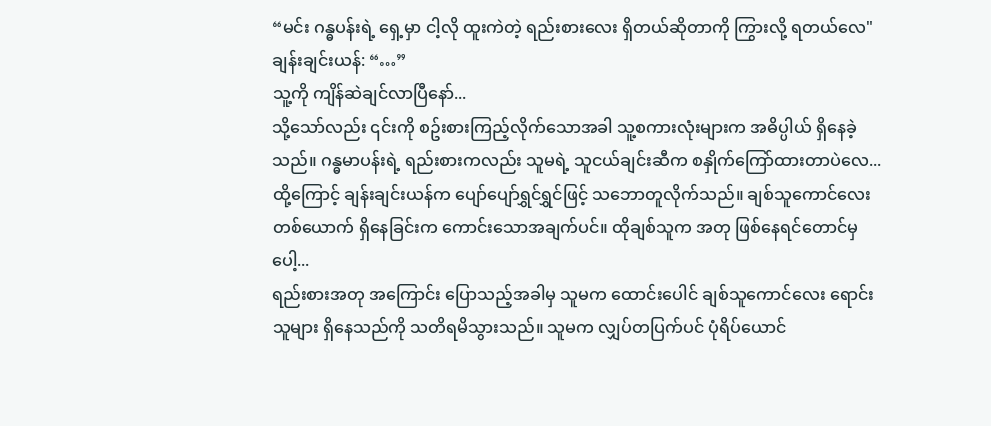“မင်း ဂန္ဓပန်းရဲ့ ရှေ့မှာ ငါ့လို ထူးကဲတဲ့ ရည်းစားလေး ရှိတယ်ဆိုတာကို ကြွားလို့ ရတယ်လေ"
ချန်းချင်းယန်: “…”
သူ့ကို ကျိန်ဆဲချင်လာပြီနော်...
သို့သော်လည်း ၎င်းကို စဥ်းစားကြည့်လိုက်သောအခါ သူ့စကားလုံးများက အဓိပ္ပါယ် ရှိနေခဲ့သည်။ ဂန္ဓမာပန်းရဲ့ ရည်းစားကလည်း သူမရဲ့ သူငယ်ချင်းဆီက စနှိုက်ကြော်ထားတာပဲလေ...
ထို့ကြောင့် ချန်းချင်းယန်က ပျော်ပျော်ရွှင်ရွှင်ဖြင့် သဘောတူလိုက်သည်။ ချစ်သူကောင်လေး တစ်ယောက် ရှိနေခြင်းက ကောင်းသောအချက်ပင်။ ထိုချစ်သူက အတု ဖြစ်နေရင်တောင်မှပေါ့...
ရည်းစားအတု အကြောင်း ပြောသည့်အခါမှ သူမက ထောင်းပေါင် ချစ်သူကောင်လေး ရောင်းသူများ ရှိနေသည်ကို သတိရမိသွားသည်။ သူမက လျှပ်တပြက်ပင် ပုံရိပ်ယောင်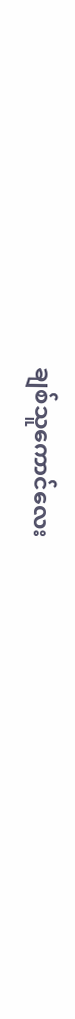ချစ်သူကောင်လေး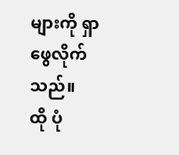များကို ရှာဖွေလိုက်သည်။
ထို ပုံ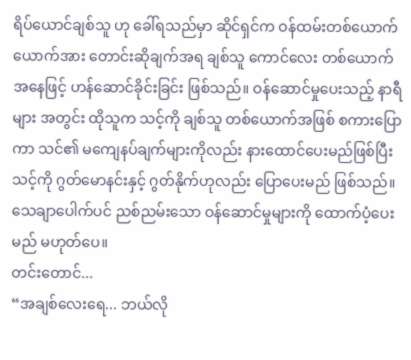ရိပ်ယောင်ချစ်သူ ဟု ခေါ်ရသည်မှာ ဆိုင်ရှင်က ဝန်ထမ်းတစ်ယောက်ယောက်အား တောင်းဆိုချက်အရ ချစ်သူ ကောင်လေး တစ်ယောက်အနေဖြင့် ဟန်ဆောင်ခိုင်းခြင်း ဖြစ်သည်။ ဝန်ဆောင်မှုပေးသည့် နာရီများ အတွင်း ထိုသူက သင့်ကို ချစ်သူ တစ်ယောက်အဖြစ် စကားပြောကာ သင်၏ မကျေနပ်ချက်များကိုလည်း နားထောင်ပေးမည်ဖြစ်ပြီး သင့်ကို ဂွတ်မောနင်းနှင့် ဂွတ်နိုက်ဟုလည်း ပြောပေးမည် ဖြစ်သည်။ သေချာပေါက်ပင် ညစ်ညမ်းသော ဝန်ဆောင်မှုများကို ထောက်ပံ့ပေးမည် မဟုတ်ပေ။
တင်းတောင်...
“အချစ်လေးရေ... ဘယ်လို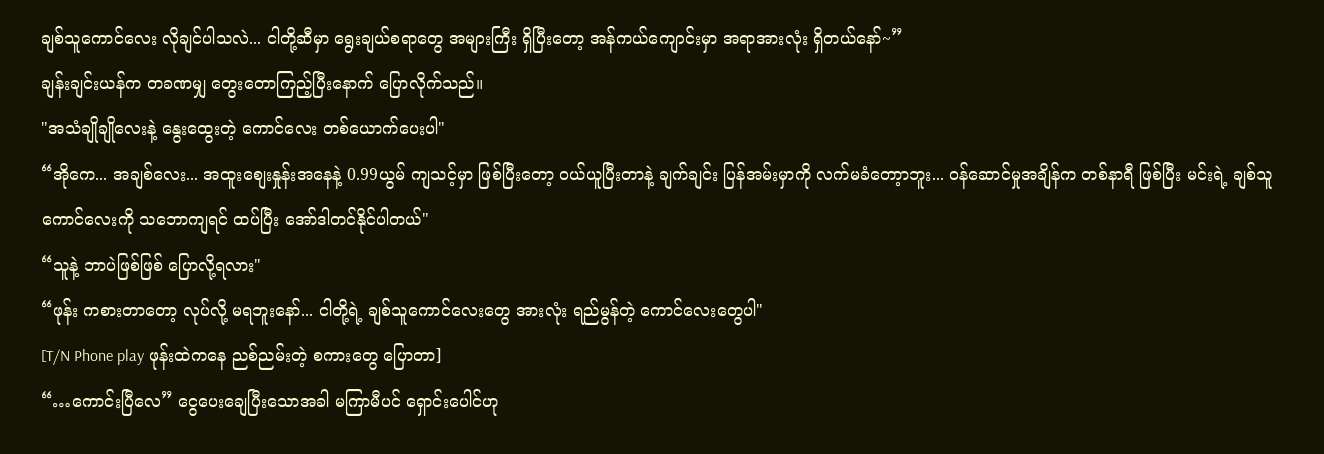ချစ်သူကောင်လေး လိုချင်ပါသလဲ... ငါတို့ဆီမှာ ရွေးချယ်စရာတွေ အများကြီး ရှိပြီးတော့ အန်ကယ်ကျောင်းမှာ အရာအားလုံး ရှိတယ်နော်~”
ချန်းချင်းယန်က တခဏမျှ တွေးတောကြည့်ပြီးနောက် ပြောလိုက်သည်။
"အသံချိုချိုလေးနဲ့ နွေးထွေးတဲ့ ကောင်လေး တစ်ယောက်ပေးပါ"
“အိုကေ... အချစ်လေး... အထူးစျေးနှုန်းအနေနဲ့ 0.99ယွမ် ကျသင့်မှာ ဖြစ်ပြီးတော့ ဝယ်ယူပြီးတာနဲ့ ချက်ချင်း ပြန်အမ်းမှာကို လက်မခံတော့ာဘူး... ဝန်ဆောင်မှုအချိန်က တစ်နာရီ ဖြစ်ပြီး မင်းရဲ့ ချစ်သူကောင်လေးကို သဘောကျရင် ထပ်ပြီး အော်ဒါတင်နိုင်ပါတယ်"
“သူနဲ့ ဘာပဲဖြစ်ဖြစ် ပြောလို့ရလား"
“ဖုန်း ကစားတာတော့ လုပ်လို့ မရဘူးနော်... ငါတို့ရဲ့ ချစ်သူကောင်လေးတွေ အားလုံး ရည်မွန်တဲ့ ကောင်လေးတွေပါ"
[T/N Phone play ဖုန်းထဲကနေ ညစ်ညမ်းတဲ့ စကားတွေ ပြောတာ]
“…ကောင်းပြီလေ” ငွေပေးချေပြီးသောအခါ မကြာမီပင် ရှောင်းပေါင်ဟု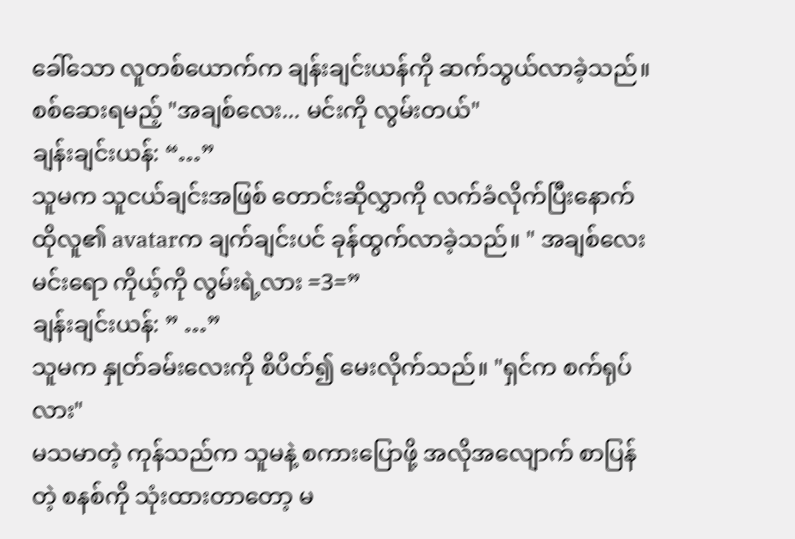ခေါ်သော လူတစ်ယောက်က ချန်းချင်းယန်ကို ဆက်သွယ်လာခဲ့သည်။
စစ်ဆေးရမည့် "အချစ်လေး... မင်းကို လွမ်းတယ်"
ချန်းချင်းယန်: “…”
သူမက သူငယ်ချင်းအဖြစ် တောင်းဆိုလွှာကို လက်ခံလိုက်ပြီးနောက် ထိုလူ၏ avatarက ချက်ချင်းပင် ခုန်ထွက်လာခဲ့သည်။ " အချစ်လေး မင်းရော ကိုယ့်ကို လွမ်းရဲ့လား =3=”
ချန်းချင်းယန်: ” …”
သူမက နှုတ်ခမ်းလေးကို စိပိတ်၍ မေးလိုက်သည်။ "ရှင်က စက်ရုပ်လား"
မသမာတဲ့ ကုန်သည်က သူမနဲ့ စကားပြောဖို့ အလိုအလျောက် စာပြန်တဲ့ စနစ်ကို သုံးထားတာတော့ မ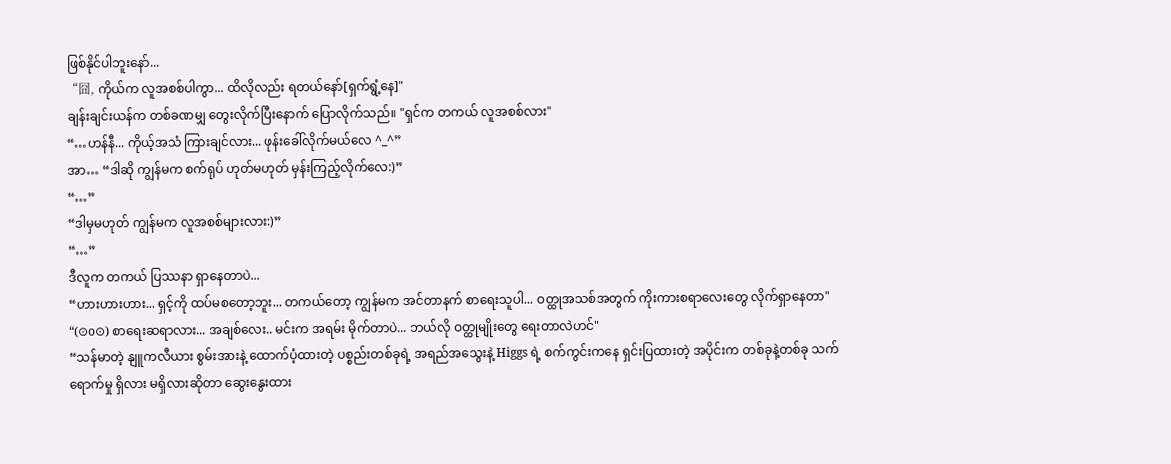ဖြစ်နိုင်ပါဘူးနော်...
“囧, ကိုယ်က လူအစစ်ပါကွာ... ထိလိုလည်း ရတယ်နော်[ရှက်ရွံ့နေ]"
ချန်းချင်းယန်က တစ်ခဏမျှ တွေးလိုက်ပြီးနောက် ပြောလိုက်သည်။ "ရှင်က တကယ် လူအစစ်လား"
“…ဟန်နီ... ကိုယ့်အသံ ကြားချင်လား... ဖုန်းခေါ်လိုက်မယ်လေ ^_^”
အာ… “ဒါဆို ကျွန်မက စက်ရုပ် ဟုတ်မဟုတ် မှန်းကြည့်လိုက်လေ:)”
“…”
“ဒါမှမဟုတ် ကျွန်မက လူအစစ်များလား:)”
“…”
ဒီလူက တကယ် ပြဿနာ ရှာနေတာပဲ...
“ဟားဟားဟား... ရှင့်ကို ထပ်မစတော့ဘူး... တကယ်တော့ ကျွန်မက အင်တာနက် စာရေးသူပါ... ဝတ္ထုအသစ်အတွက် ကိုးကားစရာလေးတွေ လိုက်ရှာနေတာ"
“(⊙o⊙) စာရေးဆရာလား... အချစ်လေး.. မင်းက အရမ်း မိုက်တာပဲ... ဘယ်လို ဝတ္ထုမျိုးတွေ ရေးတာလဲဟင်"
“သန်မာတဲ့ နျူကလီယား စွမ်းအားနဲ့ ထောက်ပံ့ထားတဲ့ ပစ္စည်းတစ်ခုရဲ့ အရည်အသွေးနဲ့ Higgs ရဲ့ စက်ကွင်းကနေ ရှင်းပြထားတဲ့ အပိုင်းက တစ်ခုနဲ့တစ်ခု သက်ရောက်မှု ရှိလား မရှိလားဆိုတာ ဆွေးနွေးထား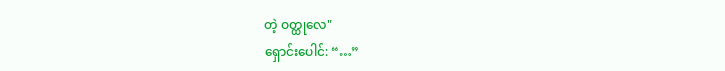တဲ့ ဝတ္ထုလေ"
ရှောင်းပေါင်: “…”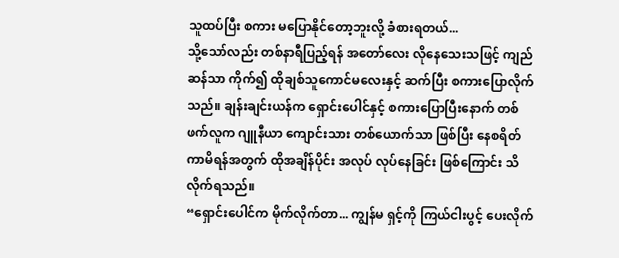သူထပ်ပြီး စကား မပြောနိုင်တော့ဘူးလို့ ခံစားရတယ်...
သို့သော်လည်း တစ်နာရီပြည့်ရန် အတော်လေး လိုနေသေးသဖြင့် ကျည်ဆန်သာ ကိုက်၍ ထိုချစ်သူကောင်မလေးနှင့် ဆက်ပြီး စကားပြောလိုက်သည်။ ချန်းချင်းယန်က ရှောင်းပေါင်နှင့် စကားပြောပြီးနောက် တစ်ဖက်လူက ဂျူနီယာ ကျောင်းသား တစ်ယောက်သာ ဖြစ်ပြီး နေစရိတ် ကာမိရန်အတွက် ထိုအချိန်ပိုင်း အလုပ် လုပ်နေခြင်း ဖြစ်ကြောင်း သိလိုက်ရသည်။
“ရှောင်းပေါင်က မိုက်လိုက်တာ... ကျွန်မ ရှင့်ကို ကြယ်ငါးပွင့် ပေးလိုက်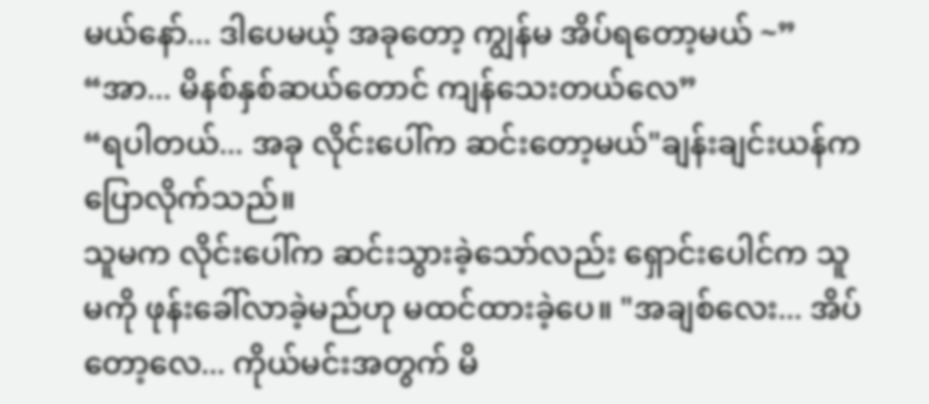မယ်နော်... ဒါပေမယ့် အခုတော့ ကျွန်မ အိပ်ရတော့မယ် ~”
“အာ... မိနစ်နှစ်ဆယ်တောင် ကျန်သေးတယ်လေ”
“ရပါတယ်... အခု လိုင်းပေါ်က ဆင်းတော့မယ်"ချန်းချင်းယန်က ပြောလိုက်သည်။
သူမက လိုင်းပေါ်က ဆင်းသွားခဲ့သော်လည်း ရှောင်းပေါင်က သူမကို ဖုန်းခေါ်လာခဲ့မည်ဟု မထင်ထားခဲ့ပေ။ "အချစ်လေး... အိပ်တော့လေ... ကိုယ်မင်းအတွက် မိ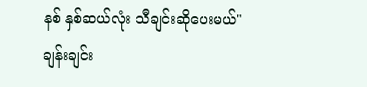နစ် နှစ်ဆယ်လုံး သီချင်းဆိုပေးမယ်"
ချန်းချင်း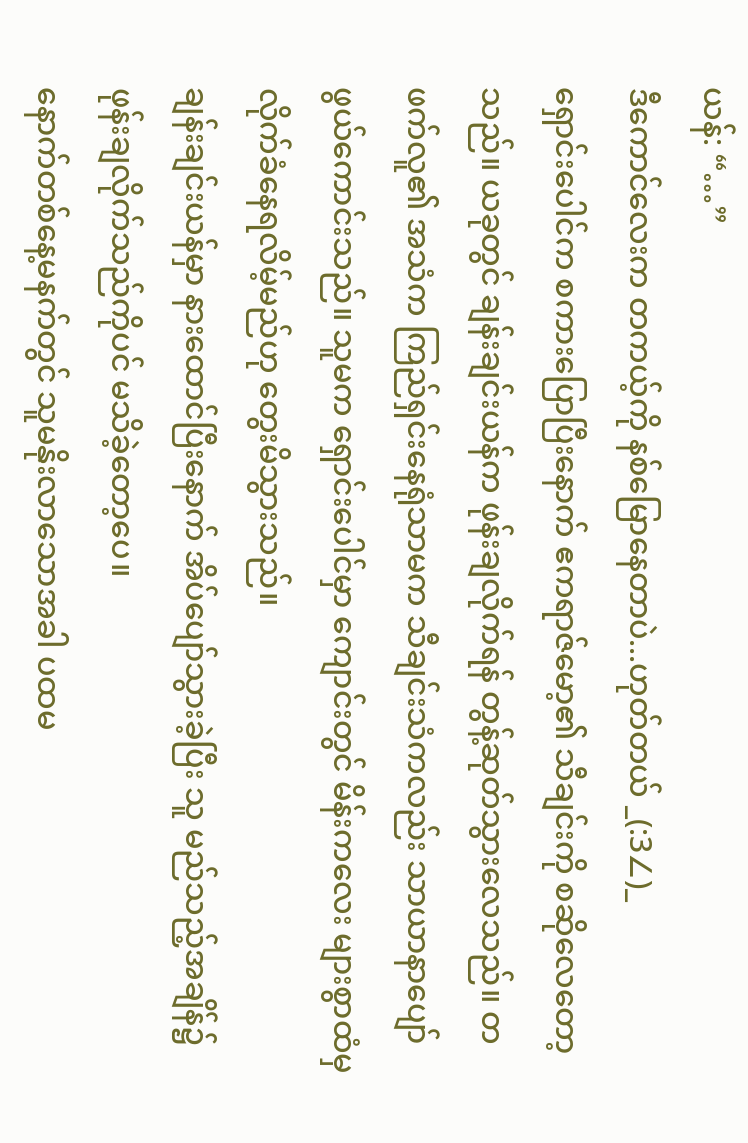ယန်: “…”
ဒီကောင်လေးက တကယ့်ကို နစ်မြောနေတာပဲ...ဟုတ်တယ် _(:3∠)_
ရှောင်းပေါင်က စကားပြောပြီးနောက် ဧကရာဇ်မော့၏ သီချင်းကို စဆိုလေတော့သည်။ ယခုတွင် ချန်းချင်းယန်က ဖုန်းချလိုက်ရန် တွန့်ဆုတ်သွားလေသည်။ တဖက်လူ၏ အသံက ကြည်ရှင်းနေရုံသာမက သီချင်းသံကလည်း သာယာနာပျော်ဖွယ်ကောင်းသည်။ သူမက ရှောင်းပေါင်မှာ ကျောင်းတွင် မိန်းကလေး များစွာထံမှ လိုက်ခံနေရလိမ့်မည်ဟု တွေးမိသွားသည်။
ချန်းချင်းယန်မှာ နားထောင်ပြီးနောက် အိပ်ပျော်သွားခဲ့ပြီး သူ မည်သည့်အချိန်၌ ဖုန်းချလိုက်သည်ကိုပင် မသိခဲ့တော့ပေ။
နောက်တစ်နေ့မနက်တွင် သူမနိုးလာသောအခါ ပထမ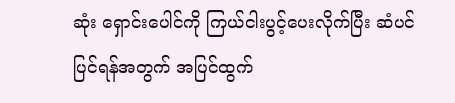ဆုံး ရှောင်းပေါင်ကို ကြယ်ငါးပွင့်ပေးလိုက်ပြီး ဆံပင်ပြင်ရန်အတွက် အပြင်ထွက်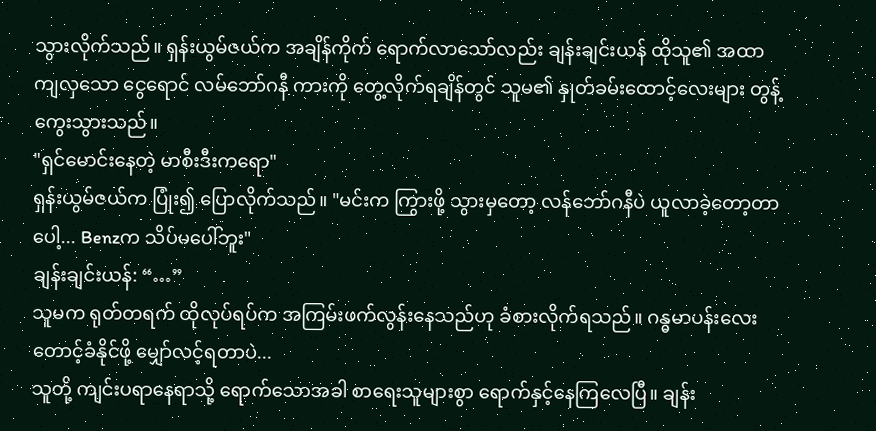သွားလိုက်သည်။ ရှန်းယွမ်ဇယ်က အချိန်ကိုက် ရောက်လာသော်လည်း ချန်းချင်းယန် ထိုသူ၏ အထာကျလှသော ငွေရောင် လမ်ဘော်ဂနီ ကားကို တွေ့လိုက်ရချိန်တွင် သူမ၏ နှုတ်ခမ်းထောင့်လေးများ တွန့်ကွေးသွားသည်။
"ရှင်မောင်းနေတဲ့ မာစီးဒီးကရော"
ရှန်းယွမ်ဇယ်က ပြုံး၍ ပြောလိုက်သည်။ "မင်းက ကြွားဖို့ သွားမှတော့ လန်ဘော်ဂနီပဲ ယူလာခဲ့တော့တာပေါ့... Benzက သိပ်မပေါ်ဘူး"
ချန်းချင်းယန်: “…”
သူမက ရုတ်တရက် ထိုလုပ်ရပ်က အကြမ်းဖက်လွန်းနေသည်ဟု ခံစားလိုက်ရသည်။ ဂန္ဓမာပန်းလေး တောင့်ခံနိုင်ဖို့ မျှော်လင့်ရတာပဲ...
သူတို့ ကျင်းပရာနေရာသို့ ရောက်သောအခါ စာရေးသူများစွာ ရောက်နှင့်နေကြလေပြီ။ ချန်း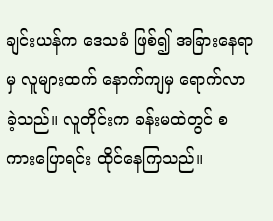ချင်းယန်က ဒေသခံ ဖြစ်၍ အခြားနေရာမှ လူများထက် နောက်ကျမှ ရောက်လာခဲ့သည်။ လူတိုင်းက ခန်းမထဲတွင် စကားပြောရင်း ထိုင်နေကြသည်။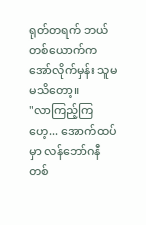ရုတ်တရက် ဘယ်တစ်ယောက်က အော်လိုက်မှန်း သူမ မသိတော့။
"လာကြည့်ကြဟေ့... အောက်ထပ်မှာ လန်ဘော်ဂနီ တစ်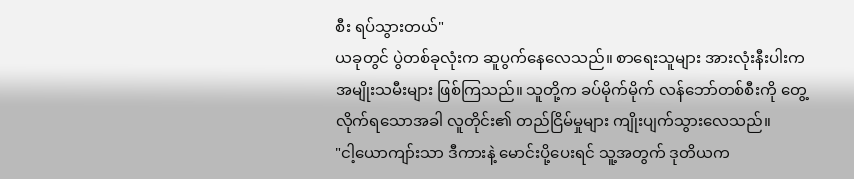စီး ရပ်သွားတယ်"
ယခုတွင် ပွဲတစ်ခုလုံးက ဆူပွက်နေလေသည်။ စာရေးသူများ အားလုံးနီးပါးက အမျိုးသမီးများ ဖြစ်ကြသည်။ သူတို့က ခပ်မိုက်မိုက် လန်ဘော်တစ်စီးကို တွေ့လိုက်ရသောအခါ လူတိုင်း၏ တည်ငြိမ်မှုများ ကျိုးပျက်သွားလေသည်။
"ငါ့ယောကျာ်းသာ ဒီကားနဲ့ မောင်းပို့ပေးရင် သူ့အတွက် ဒုတိယက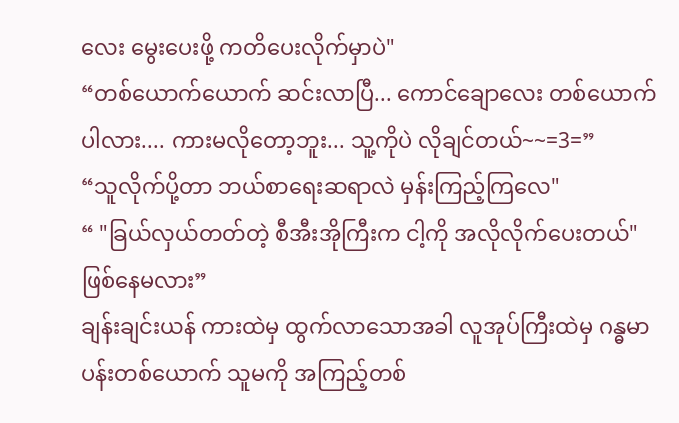လေး မွေးပေးဖို့ ကတိပေးလိုက်မှာပဲ"
“တစ်ယောက်ယောက် ဆင်းလာပြီ... ကောင်ချောလေး တစ်ယောက်ပါလား.... ကားမလိုတော့ဘူး... သူ့ကိုပဲ လိုချင်တယ်~~=3=”
“သူလိုက်ပို့တာ ဘယ်စာရေးဆရာလဲ မှန်းကြည့်ကြလေ"
“ "ခြယ်လှယ်တတ်တဲ့ စီအီးအိုကြီးက ငါ့ကို အလိုလိုက်ပေးတယ်" ဖြစ်နေမလား”
ချန်းချင်းယန် ကားထဲမှ ထွက်လာသောအခါ လူအုပ်ကြီးထဲမှ ဂန္ဓမာပန်းတစ်ယောက် သူမကို အကြည့်တစ်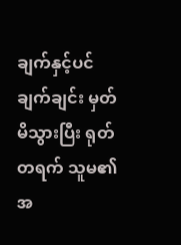ချက်နှင့်ပင် ချက်ချင်း မှတ်မိသွားပြီး ရုတ်တရက် သူမ၏ အ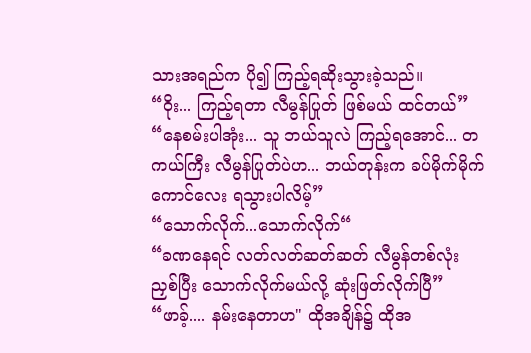သားအရည်က ပို၍ ကြည့်ရဆိုးသွားခဲ့သည်။
“ဝိုး... ကြည့်ရတာ လီမွန်ပြုတ် ဖြစ်မယ် ထင်တယ်”
“နေစမ်းပါအုံး... သူ ဘယ်သူလဲ ကြည့်ရအောင်... တကယ်ကြီး လီမွန်ပြုတ်ပဲဟ... ဘယ်တုန်းက ခပ်မိုက်မိုက် ကောင်လေး ရသွားပါလိမ့်”
“သောက်လိုက်...သောက်လိုက်“
“ခဏနေရင် လတ်လတ်ဆတ်ဆတ် လီမွန်တစ်လုံး ညှစ်ပြီး သောက်လိုက်မယ်လို့ ဆုံးဖြတ်လိုက်ပြီ”
“ဖာခ့်.... နမ်းနေတာဟ" ထိုအချိန်၌ ထိုအ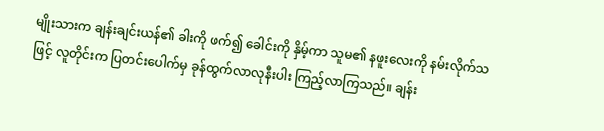မျိုးသားက ချန်းချင်းယန်၏ ခါးကို ဖက်၍ ခေါင်းကို နှိမ့်ကာ သူမ၏ နဖူးလေးကို နမ်းလိုက်သဖြင့် လူတိုင်းက ပြတင်းပေါက်မှ ခုန်ထွက်လာလုနီးပါး ကြည့်လာကြသည်။ ချန်း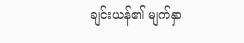ချင်းယန်၏ မျက်နှာ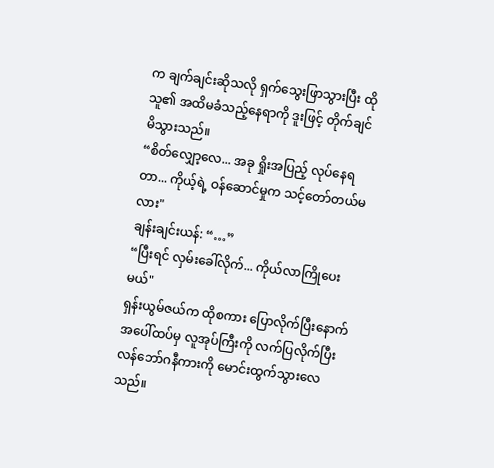က ချက်ချင်းဆိုသလို ရှက်သွေးဖြာသွားပြီး ထိုသူ၏ အထိမခံသည့်နေရာကို ဒူးဖြင့် တိုက်ချင်မိသွားသည်။
“စိတ်လျှော့လေ... အခု ရှိုးအပြည့် လုပ်နေရတာ... ကိုယ့်ရဲ့ ဝန်ဆောင်မှုက သင့်တော်တယ်မလား"
ချန်းချင်းယန်: “…”
“ပြီးရင် လှမ်းခေါ်လိုက်... ကိုယ်လာကြိုပေးမယ်"
ရှန်းယွမ်ဇယ်က ထိုစကား ပြောလိုက်ပြီးနောက် အပေါ်ထပ်မှ လူအုပ်ကြီးကို လက်ပြလိုက်ပြီး လန်ဘော်ဂနီကားကို မောင်းထွက်သွားလေသည်။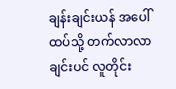ချန်းချင်းယန် အပေါ်ထပ်သို့ တက်လာလာချင်းပင် လူတိုင်း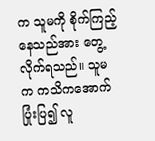က သူမကို စိုက်ကြည့်နေသည်အား တွေ့လိုက်ရသည်။ သူမက ကသိကအောက် ပြုံးပြ၍ လူ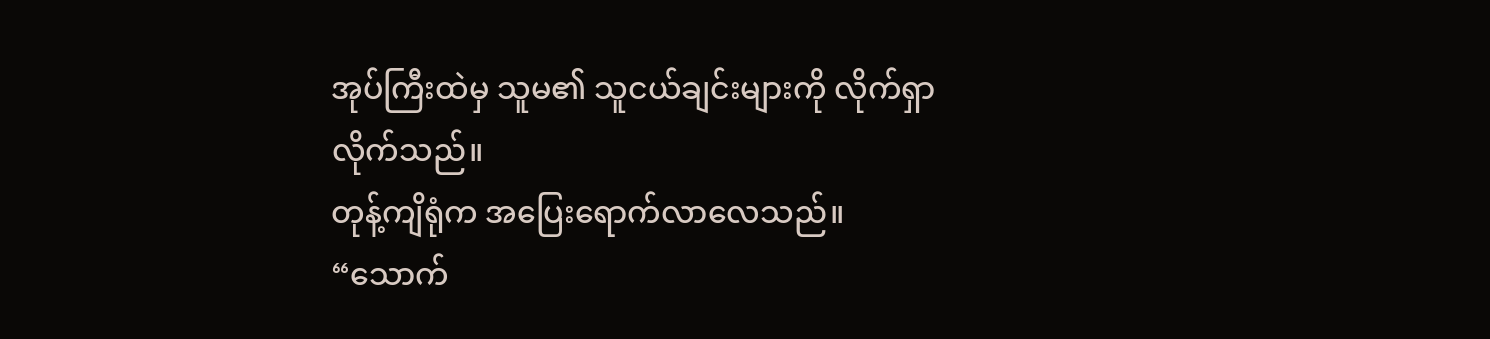အုပ်ကြီးထဲမှ သူမ၏ သူငယ်ချင်းများကို လိုက်ရှာလိုက်သည်။
တုန့်ကျိရုံက အပြေးရောက်လာလေသည်။
“သောက်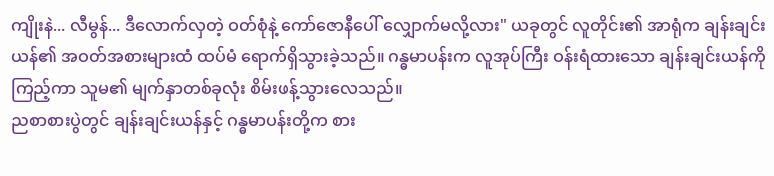ကျိုးနဲ... လီမွန်... ဒီလောက်လှတဲ့ ဝတ်စုံနဲ့ ကော်ဇောနီပေါ် လျှောက်မလို့လား" ယခုတွင် လူတိုင်း၏ အာရုံက ချန်းချင်းယန်၏ အဝတ်အစားများထံ ထပ်မံ ရောက်ရှိသွားခဲ့သည်။ ဂန္ဓမာပန်းက လူအုပ်ကြီး ဝန်းရံထားသော ချန်းချင်းယန်ကို ကြည့်ကာ သူမ၏ မျက်နှာတစ်ခုလုံး စိမ်းဖန့်သွားလေသည်။
ညစာစားပွဲတွင် ချန်းချင်းယန်နှင့် ဂန္ဓမာပန်းတို့က စား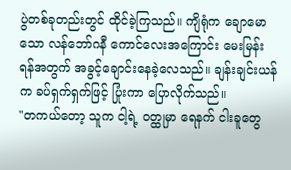ပွဲတစ်ခုတည်းတွင် ထိုင်ခဲ့ကြသည်။ ကျိရုံက ချောမောသော လန်ဘော်ဂနီ ကောင်လေးအကြောင်း မေးမြန်းရန်အတွက် အခွင့်ချောင်းနေခဲ့လေသည်။ ချန်းချင်းယန်က ခပ်ရှက်ရှက်ဖြင့် ပြုံးကာ ပြောလိုက်သည်။
"တကယ်တော့ သူက ငါ့ရဲ့ ဝတ္ထုမှာ ရေနက် ငါးခူတွေ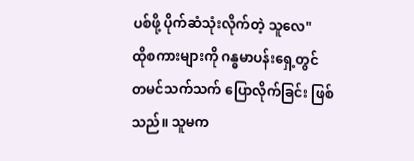ပစ်ဖို့ ပိုက်ဆံသုံးလိုက်တဲ့ သူလေ"
ထိုစကားများကို ဂန္ဓမာပန်းရှေ့တွင် တမင်သက်သက် ပြောလိုက်ခြင်း ဖြစ်သည်။ သူမက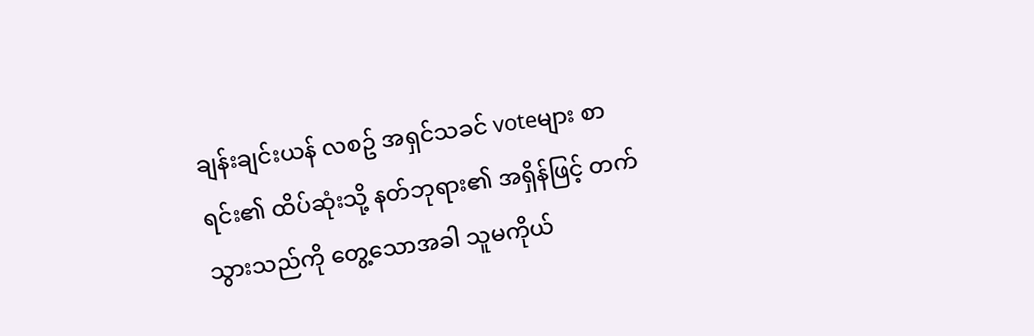ချန်းချင်းယန် လစဥ် အရှင်သခင် voteများ စာရင်း၏ ထိပ်ဆုံးသို့ နတ်ဘုရား၏ အရှိန်ဖြင့် တက်သွားသည်ကို တွေ့သောအခါ သူမကိုယ်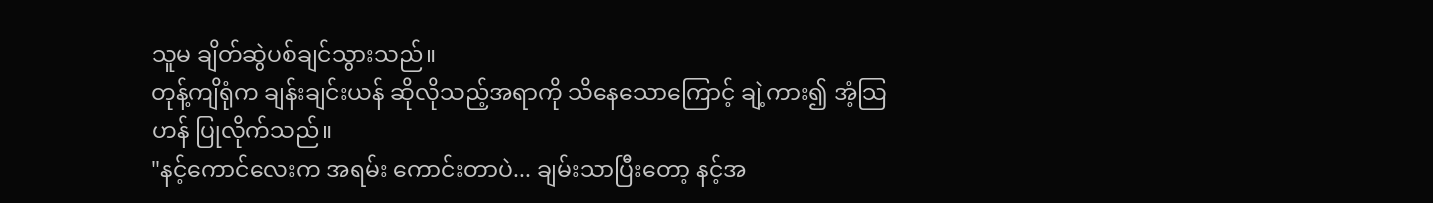သူမ ချိတ်ဆွဲပစ်ချင်သွားသည်။
တုန့်ကျိရုံက ချန်းချင်းယန် ဆိုလိုသည့်အရာကို သိနေသောကြောင့် ချဲ့ကား၍ အံ့သြဟန် ပြုလိုက်သည်။
"နင့်ကောင်လေးက အရမ်း ကောင်းတာပဲ... ချမ်းသာပြီးတော့ နင့်အ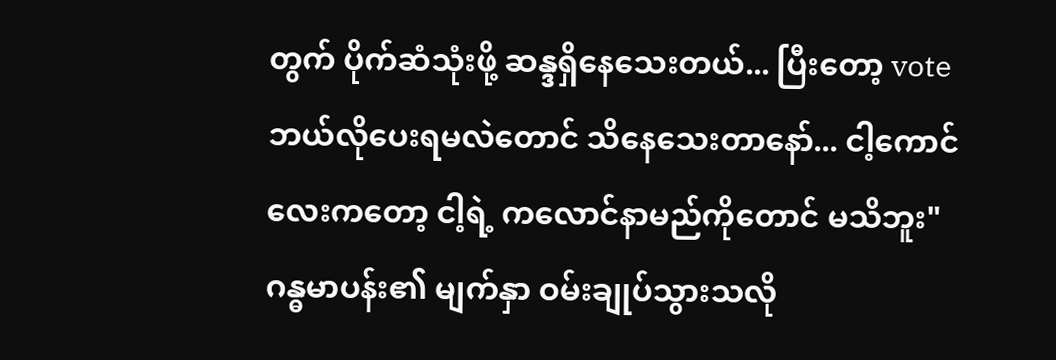တွက် ပိုက်ဆံသုံးဖို့ ဆန္ဒရှိနေသေးတယ်... ပြီးတော့ vote ဘယ်လိုပေးရမလဲတောင် သိနေသေးတာနော်... ငါ့ကောင်လေးကတော့ ငါ့ရဲ့ ကလောင်နာမည်ကိုတောင် မသိဘူး"
ဂန္ဓမာပန်း၏ မျက်နှာ ဝမ်းချုပ်သွားသလို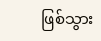ဖြစ်သွား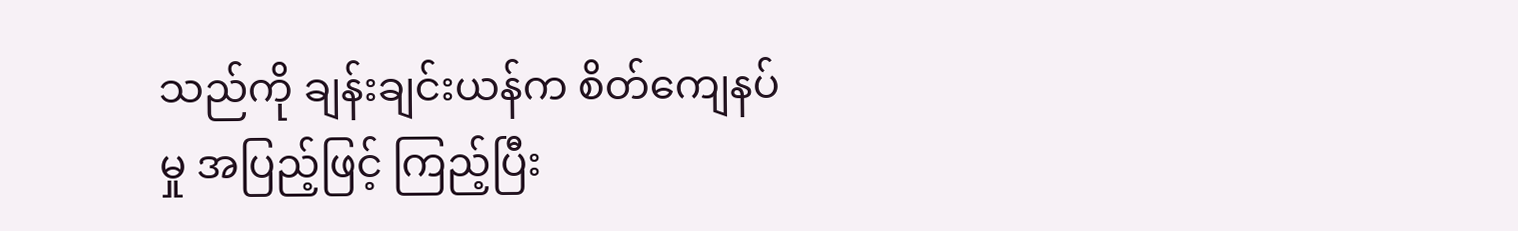သည်ကို ချန်းချင်းယန်က စိတ်ကျေနပ်မှု အပြည့်ဖြင့် ကြည့်ပြီး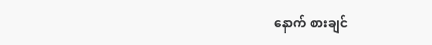နောက် စားချင်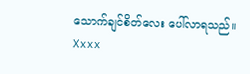သောက်ချင်စိတ်လေး ပေါ်လာရသည်။
Xxxx